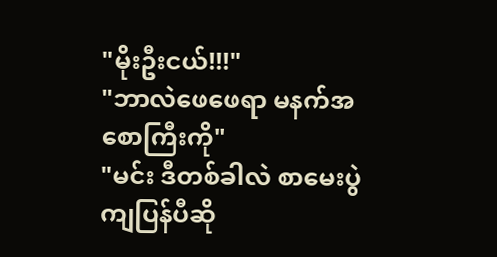"မိုးဦးငယ်!!!"
"ဘာလဲဖေဖေရာ မနက်အစောကြီးကို"
"မင်း ဒီတစ်ခါလဲ စာမေးပွဲကျပြန်ပီဆို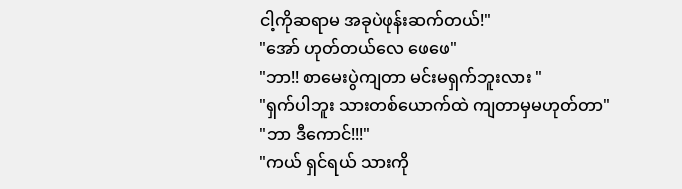ငါ့ကိုဆရာမ အခုပဲဖုန်းဆက်တယ်!"
"အော် ဟုတ်တယ်လေ ဖေဖေ"
"ဘာ!! စာမေးပွဲကျတာ မင်းမရှက်ဘူးလား "
"ရှက်ပါဘူး သားတစ်ယောက်ထဲ ကျတာမှမဟုတ်တာ"
"ဘာ ဒီကောင်!!!"
"ကယ် ရှင်ရယ် သားကို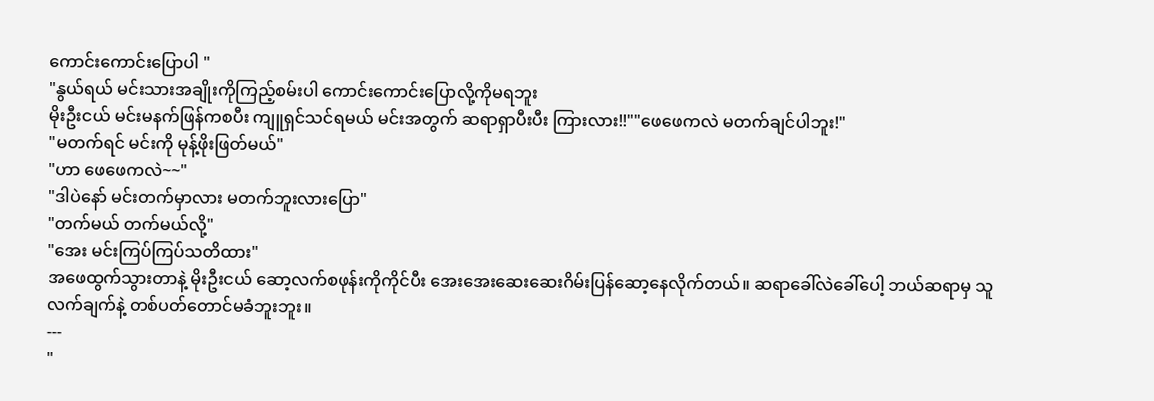ကောင်းကောင်းပြောပါ "
"နွယ်ရယ် မင်းသားအချိုးကိုကြည့်စမ်းပါ ကောင်းကောင်းပြောလို့ကိုမရဘူး
မိုးဦးငယ် မင်းမနက်ဖြန်ကစပီး ကျူရှင်သင်ရမယ် မင်းအတွက် ဆရာရှာပီးပီး ကြားလား!!""ဖေဖေကလဲ မတက်ချင်ပါဘူး!"
"မတက်ရင် မင်းကို မုန့်ဖိုးဖြတ်မယ်"
"ဟာ ဖေဖေကလဲ~~"
"ဒါပဲနော် မင်းတက်မှာလား မတက်ဘူးလားပြော"
"တက်မယ် တက်မယ်လို့"
"အေး မင်းကြပ်ကြပ်သတိထား"
အဖေထွက်သွားတာနဲ့ မိုးဦးငယ် ဆော့လက်စဖုန်းကိုကိုင်ပီး အေးအေးဆေးဆေးဂိမ်းပြန်ဆော့နေလိုက်တယ်။ ဆရာခေါ်လဲခေါ်ပေါ့ ဘယ်ဆရာမှ သူလက်ချက်နဲ့ တစ်ပတ်တောင်မခံဘူးဘူး။
---
"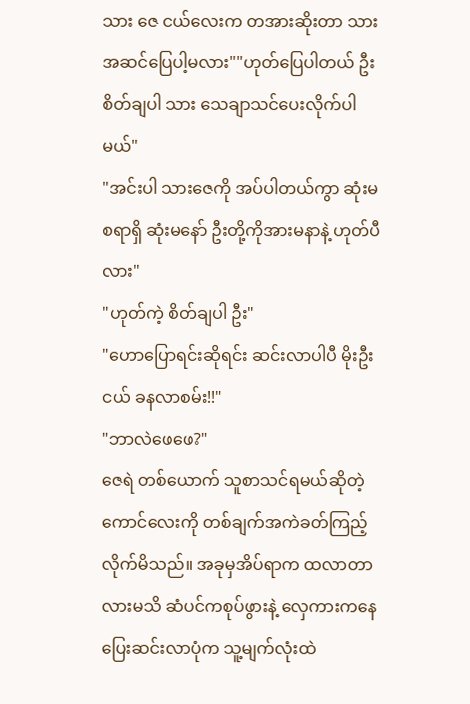သား ဇေ ငယ်လေးက တအားဆိုးတာ သားအဆင်ပြေပါ့မလား""ဟုတ်ပြေပါတယ် ဦး စိတ်ချပါ သား သေချာသင်ပေးလိုက်ပါမယ်"
"အင်းပါ သားဇေကို အပ်ပါတယ်ကွာ ဆုံးမစရာရှိ ဆုံးမနော် ဦးတို့ကိုအားမနာနဲ့ ဟုတ်ပီလား"
"ဟုတ်ကဲ့ စိတ်ချပါ ဦး"
"ဟောပြောရင်းဆိုရင်း ဆင်းလာပါပီ မိုးဦးငယ် ခနလာစမ်း!!"
"ဘာလဲဖေဖေ?"
ဇေရဲ တစ်ယောက် သူစာသင်ရမယ်ဆိုတဲ့ ကောင်လေးကို တစ်ချက်အကဲခတ်ကြည့်လိုက်မိသည်။ အခုမှအိပ်ရာက ထလာတာလားမသိ ဆံပင်ကစုပ်ဖွားနဲ့ လှေကားကနေပြေးဆင်းလာပုံက သူ့မျက်လုံးထဲ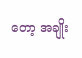တော့ အချိုး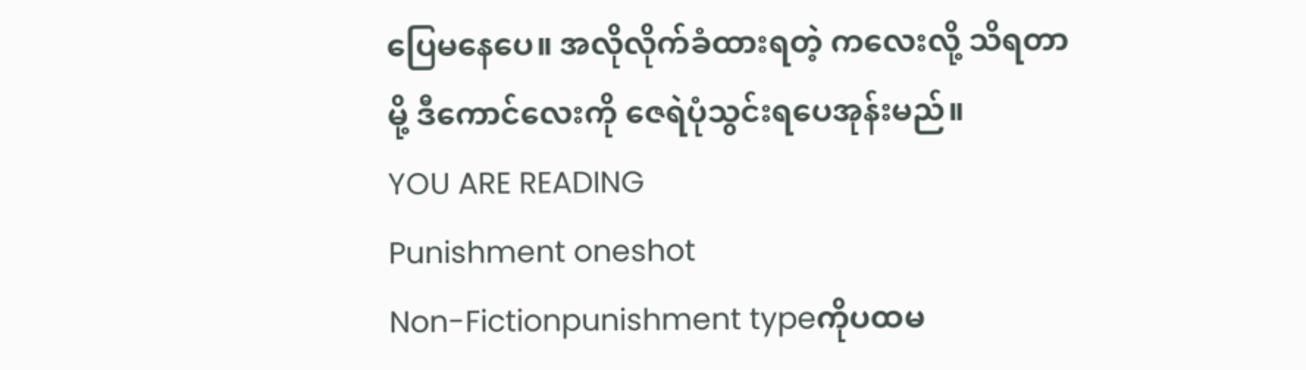ပြေမနေပေ။ အလိုလိုက်ခံထားရတဲ့ ကလေးလို့ သိရတာမို့ ဒီကောင်လေးကို ဇေရဲပုံသွင်းရပေအုန်းမည်။
YOU ARE READING
Punishment oneshot
Non-Fictionpunishment typeကိုပထမ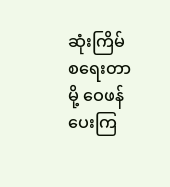ဆုံးကြိမ် စရေးတာမို့ ဝေဖန်ပေးကြ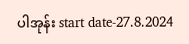ပါအုန်း start date-27.8.2024